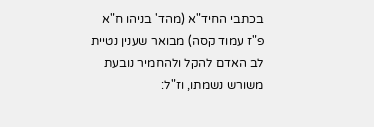בכתבי החיד"א (מהד' בניהו ח"א פ"ז עמוד קסה) מבואר שענין נטיית לב האדם להקל ולהחמיר נובעת משורש נשמתו, וז"ל: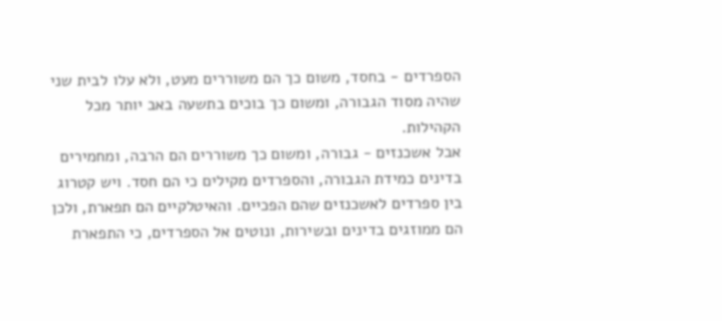הספרדים - בחסד, משום כך הם משוררים מעט, ולא עלו לבית שני שהיה מסוד הגבורה, ומשום כך בוכים בתשעה באב יותר מכל הקהילות.
אבל אשכנזים - גבורה, ומשום כך משוררים הם הרבה, ומחמירים בדינים כמידת הגבורה, והספרדים מקילים כי הם חסד. ויש קטרוג בין ספרדים לאשכנזים שהם הפכיים. והאיטלקיים הם תפארת, ולכן הם ממוזגים בדינים ובשירות, ונוטים אל הספרדים, כי התפארת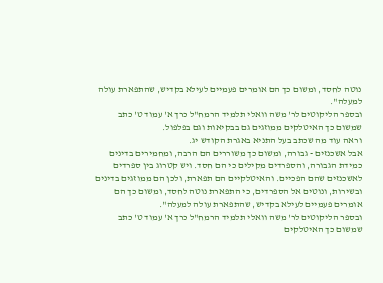נוטה לחסד, ומשום כך הם אומרים פעמיים לעילא בקדיש, שהתפארת עולה למעלה".
ובספר הליקוטים לר' משה וואלי תלמיד הרמח"ל כרך א' עמוד ט' כתב שמשום כך האיטלקים ממוזגים גם בבקיאות וגם בפלפול.
וראה עוד מה שכתב בעל התניא באגרת הקודש יג.
אבל אשכנזים - גבורה, ומשום כך משוררים הם הרבה, ומחמירים בדינים כמידת הגבורה, והספרדים מקילים כי הם חסד. ויש קטרוג בין ספרדים לאשכנזים שהם הפכיים. והאיטלקיים הם תפארת, ולכן הם ממוזגים בדינים ובשירות, ונוטים אל הספרדים, כי התפארת נוטה לחסד, ומשום כך הם אומרים פעמיים לעילא בקדיש, שהתפארת עולה למעלה".
ובספר הליקוטים לר' משה וואלי תלמיד הרמח"ל כרך א' עמוד ט' כתב שמשום כך האיטלקים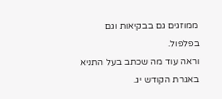ממוזגים גם בבקיאות וגם בפלפול.
וראה עוד מה שכתב בעל התניא באגרת הקודש יג.